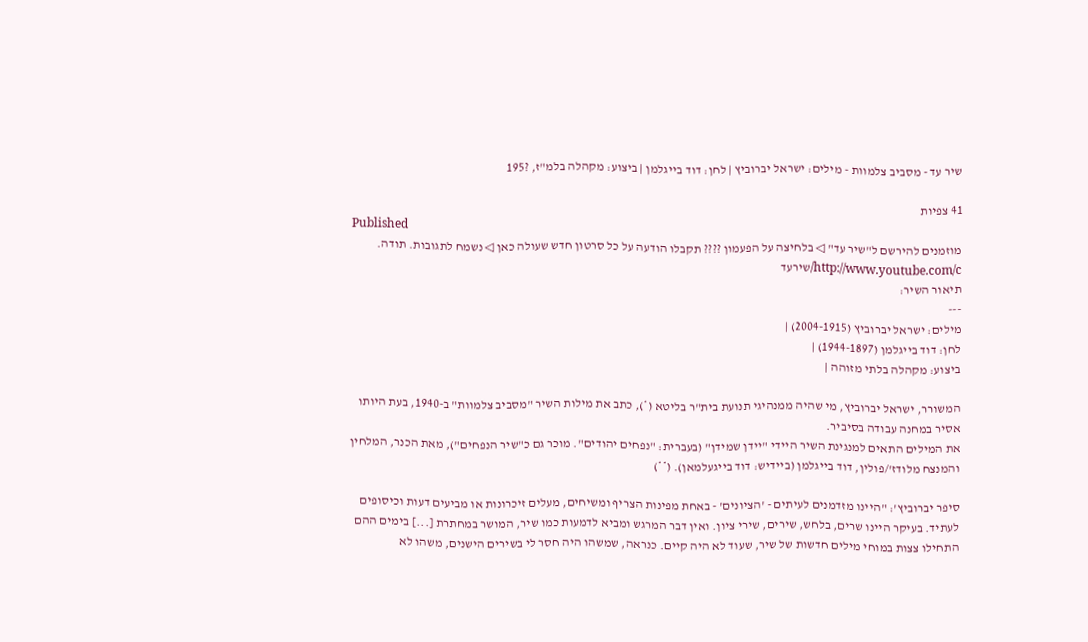שיר עד - מסביב צלמוות - מילים: ישראל יברוביץ | לחן: דוד בייגלמן | ביצוע: מקהלה בלמ"ז, ?195

41 צפיות
Published
מוזמנים להירשם ל"שיר עד" ◁ בלחיצה על הפעמון ???? תקבלו הודעה על כל סרטון חדש שעולה כאן ◁ נשמח לתגובות. תודה. http://www.youtube.com/c/שירעד
תיאור השיר:
---
מילים: ישראל יברוביץ (2004-1915) |
לחן: דוד בייגלמן (1944-1897) |
ביצוע: מקהלה בלתי מזוהה |

המשורר, ישראל יברוביץ, מי שהיה ממנהיגי תנועת בית"ר בליטא (*), כתב את מילות השיר "מסביב צלמוות" ב-1940, בעת היותו אסיר במחנה עבודה בסיביר.
את המילים התאים למנגינת השיר היידי "יידן שמידן" (בעברית: "נפחים יהודים". מוכר גם כ"שיר הנפחים"), מאת הכנר, המלחין והמנצח מלודז'/פולין, דוד בייגלמן (ביידיש: דוד בייגעלמאן). (**)

סיפר יברוביץ': "היינו מזדמנים לעיתים - 'הציונים' - באחת מפינות הצריף ומשיחים, מעלים זיכרונות או מביעים דעות וכיסופים לעתיד. בעיקר היינו שרים, בלחש, שירים, שירי ציון. ואין דבר המרגש ומביא לדמעות כמו שיר, המושר במחתרת [...] בימים ההם התחילו צצות במוחי מילים חדשות של שיר, שעוד לא היה קיים. כנראה, שמשהו היה חסר לי בשירים הישנים, משהו לא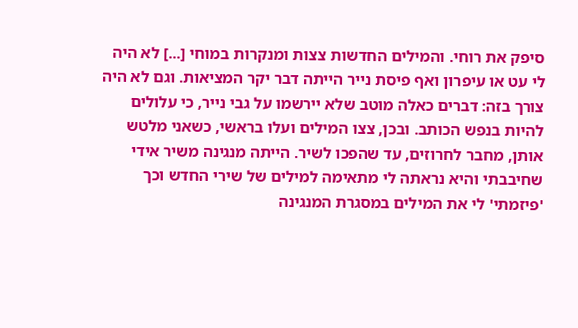סיפק את רוחי. והמילים החדשות צצות ומנקרות במוחי [...] לא היה לי עט או עיפרון ואף פיסת נייר הייתה דבר יקר המציאות. וגם לא היה צורך בזה: דברים כאלה מוטב שלא יירשמו על גבי נייר, כי עלולים להיות בנפש הכותב. ובכן, צצו המילים ועלו בראשי, כשאני מלטש אותן, מחבר לחרוזים, עד שהפכו לשיר. הייתה מנגינה משיר אידי שחיבבתי והיא נראתה לי מתאימה למילים של שירי החדש וכך 'פיזמתי' לי את המילים במסגרת המנגינה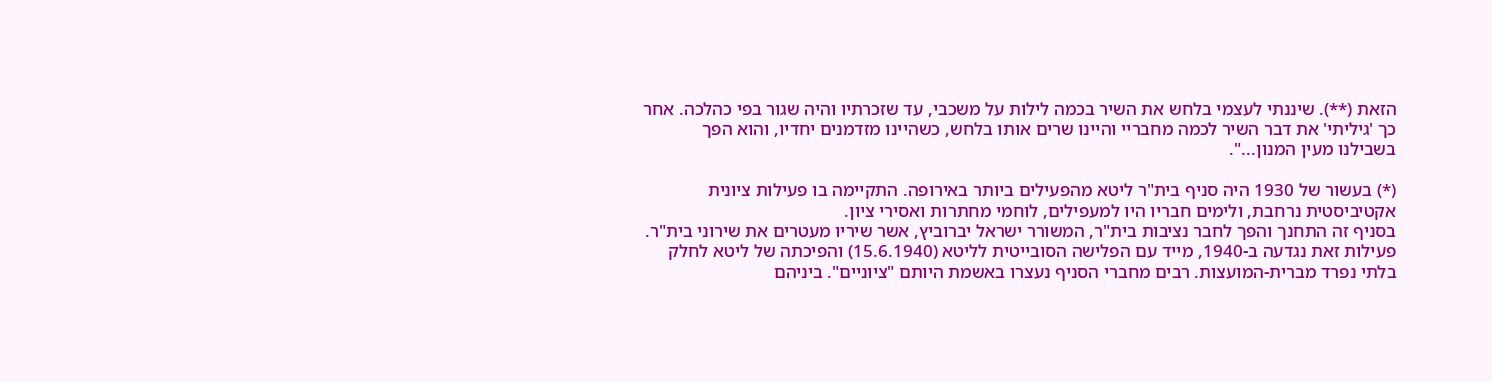הזאת (**). שיננתי לעצמי בלחש את השיר בכמה לילות על משכבי, עד שזכרתיו והיה שגור בפי כהלכה. אחר כך 'גיליתי' את דבר השיר לכמה מחבריי והיינו שרים אותו בלחש, כשהיינו מזדמנים יחדיו, והוא הפך בשבילנו מעין המנון...".

(*) בעשור של 1930 היה סניף בית"ר ליטא מהפעילים ביותר באירופה. התקיימה בו פעילות ציונית אקטיביסטית נרחבת, ולימים חבריו היו למעפילים, לוחמי מחתרות ואסירי ציון.
בסניף זה התחנך והפך לחבר נציבות בית"ר, המשורר ישראל יברוביץ, אשר שיריו מעטרים את שירוני בית"ר.
פעילות זאת נגדעה ב-1940, מייד עם הפלישה הסובייטית לליטא (15.6.1940) והפיכתה של ליטא לחלק בלתי נפרד מברית-המועצות. רבים מחברי הסניף נעצרו באשמת היותם "ציוניים". ביניהם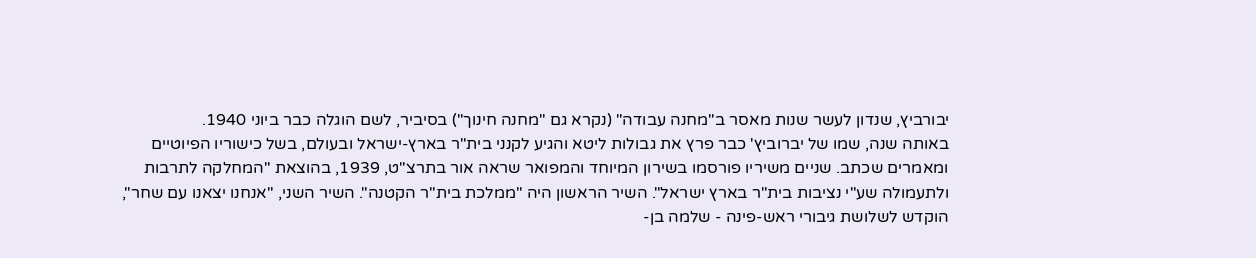יבורביץ, שנדון לעשר שנות מאסר ב"מחנה עבודה" (נקרא גם "מחנה חינוך") בסיביר, לשם הוגלה כבר ביוני 1940.
באותה שנה, שמו של יברוביץ' כבר פרץ את גבולות ליטא והגיע לקנני בית"ר בארץ-ישראל ובעולם, בשל כישוריו הפיוטיים ומאמרים שכתב. שניים משיריו פורסמו בשירון המיוחד והמפואר שראה אור בתרצ"ט, 1939, בהוצאת "המחלקה לתרבות ולתעמולה שע"י נציבות בית"ר בארץ ישראל". השיר הראשון היה "ממלכת בית"ר הקטנה". השיר השני, "אנחנו יצאנו עם שחר", הוקדש לשלושת גיבורי ראש-פינה - שלמה בן-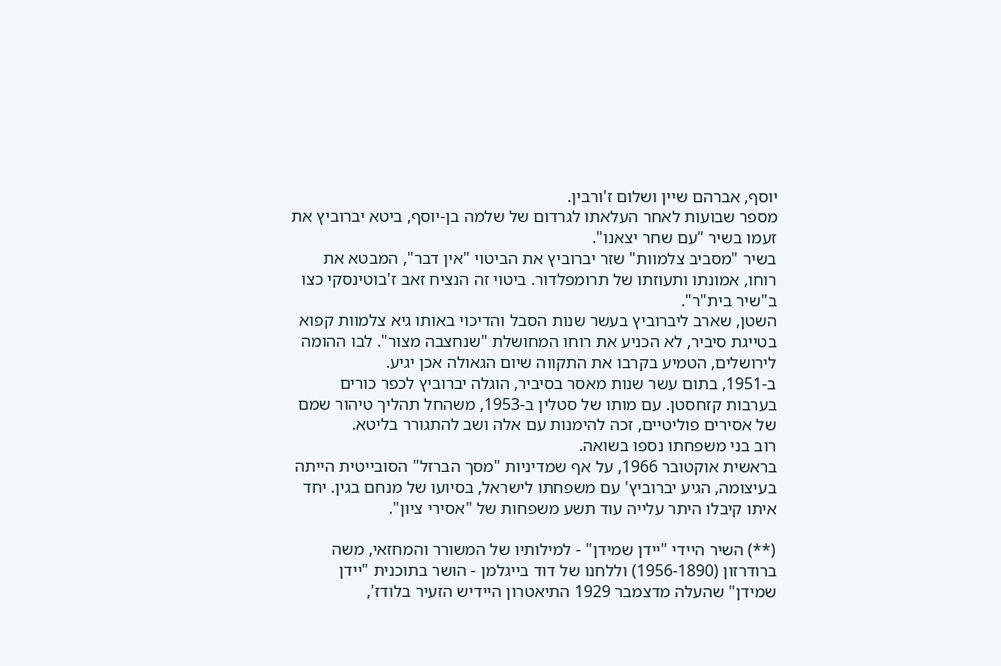יוסף, אברהם שיין ושלום ז'ורבין.
מספר שבועות לאחר העלאתו לגרדום של שלמה בן-יוסף, ביטא יברוביץ את זעמו בשיר "עם שחר יצאנו".
בשיר "מסביב צלמוות" שזר יברוביץ את הביטוי "אין דבר", המבטא את רוחו, אמונתו ותעוזתו של תרומפלדור. ביטוי זה הנציח זאב ז'בוטינסקי כצו ב"שיר בית"ר".
השטן, שארב ליברוביץ בעשר שנות הסבל והדיכוי באותו גיא צלמוות קפוא בטייגת סיביר, לא הכניע את רוחו המחושלת "שנחצבה מצור". לבו ההומה לירושלים, הטמיע בקרבו את התקווה שיום הגאולה אכן יגיע.
ב-1951, בתום עשר שנות מאסר בסיביר, הוגלה יברוביץ לכפר כורים בערבות קזחסטן. עם מותו של סטלין ב-1953, משהחל תהליך טיהור שמם של אסירים פוליטיים, זכה להימנות עם אלה ושב להתגורר בליטא.
רוב בני משפחתו נספו בשואה.
בראשית אוקטובר 1966, על אף שמדיניות "מסך הברזל" הסובייטית הייתה בעיצומה, הגיע יברוביץ' עם משפחתו לישראל, בסיועו של מנחם בגין. יחד איתו קיבלו היתר עלייה עוד תשע משפחות של "אסירי ציון".

(**) השיר היידי "יידן שמידן" - למילותיו של המשורר והמחזאי, משה ברודרזון (1956-1890) וללחנו של דוד בייגלמן - הושר בתוכנית "יידן שמידן" שהעלה מדצמבר 1929 התיאטרון היידיש הזעיר בלודז',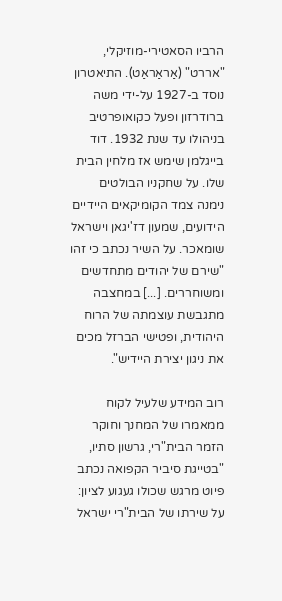הרביו הסאטירי-מוזיקלי, "אררט" (אַראַראַט). התיאטרון נוסד ב-1927 על-ידי משה ברודרזון ופעל כקואופרטיב בניהולו עד שנת 1932. דוד בייגלמן שימש אז מלחין הבית שלו. על שחקניו הבולטים נימנה צמד הקומיקאים היידיים הידועים, שמעון דז'יגאן וישראל שומאכר. על השיר נכתב כי זהו "שירם של יהודים מתחדשים ומשוחררים. [...] במחצבה מתגבשת עוצמתה של הרוח היהודית, ופטישי הברזל מכים את ניגון יצירת היידיש".

רוב המידע שלעיל לקוח ממאמרו של המחנך וחוקר הזמר הבית"רי, גרשון סתיו, "בטייגת סיביר הקפואה נכתב פיוט מרגש שכולו געגוע לציון: על שירתו של הבית"רי ישראל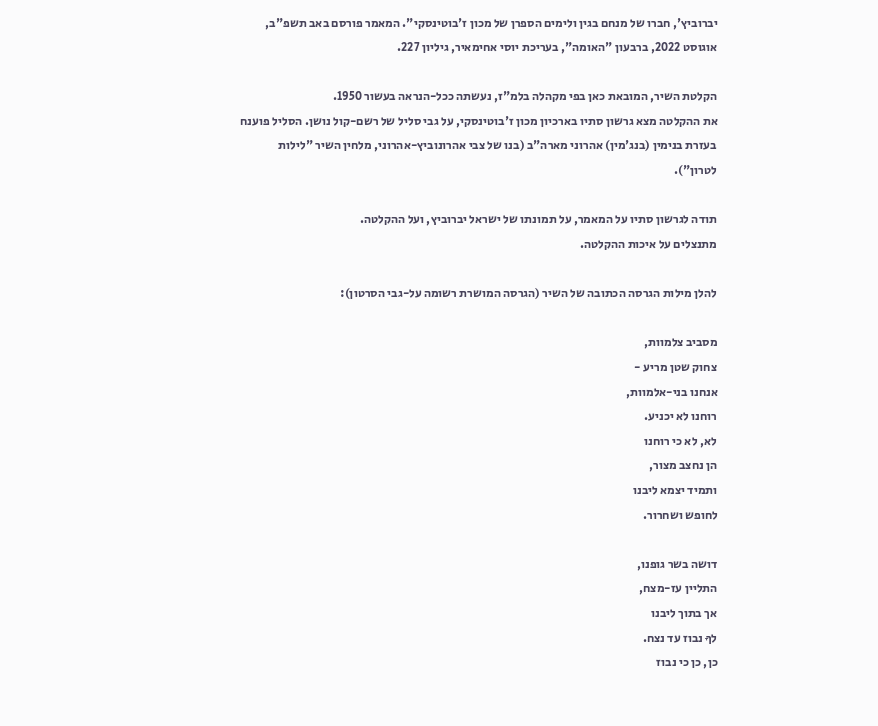יברוביץ', חברו של מנחם בגין ולימים הספרן של מכון ז'בוטינסקי". המאמר פורסם באב תשפ"ב, אוגוסט 2022, ברבעון "האומה", בעריכת יוסי אחימאיר, גיליון 227.

הקלטת השיר, המובאת כאן בפי מקהלה בלמ"ז, נעשתה ככל-הנראה בעשור 1950.
את ההקלטה מצא גרשון סתיו בארכיון מכון ז'בוטינסקי, על גבי סליל של רשם-קול נושן. הסליל פוענח בעזרת בנימין (בנג'מין) אהרוני מארה"ב (בנו של צבי אהרונוביץ-אהרוני, מלחין השיר "לילות לטרון").

תודה לגרשון סתיו על המאמר, על תמונתו של ישראל יברוביץ, ועל ההקלטה.
מתנצלים על איכות ההקלטה.

להלן מילות הגרסה הכתובה של השיר (הגרסה המושרת רשומה על-גבי הסרטון):

מסביב צלמוות,
צחוק שטן מריע -
אנחנו בני-אלמוות,
רוחנו לא יכניע.
לא, לא כי רוחנו
הן נחצב מצור,
ותמיד יצמא ליבנו
לחופש ושחרור.

דושה בשר גופנו,
התליין עז-מצח,
אך בתוך ליבנו
לךָ נבוז עד נצח.
כן, כן כי נבוז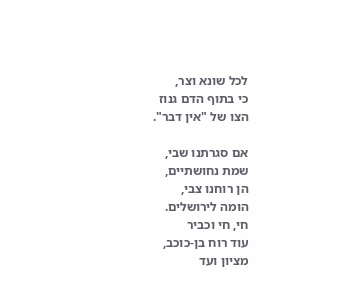לכל שונא וצר,
כי בתוף הדם גנוז
הצו של "אין דבר".

אם סגרתנו שבי,
שמת נחושתיים,
הן רוחנו צבי,
הומה לירושלים.
חי, חי וכביר
עוד רוח בן-כוכב,
מציון ועד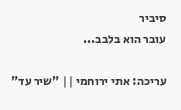סיביר
עובר הוא בלבב...

עריכה: אתי ירוחמי || "שיר עד"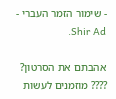- שימור הזמר העברי - Shir Ad.

אהבתם את הסרטון? ???? מוזמנים לעשות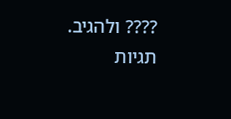???? ולהגיב.
תגיות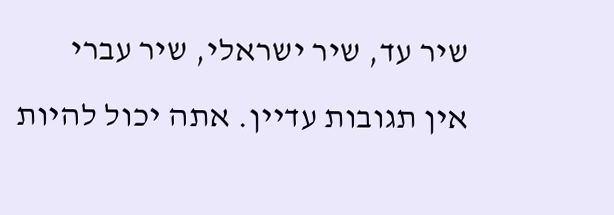שיר עד, שיר ישראלי, שיר עברי
אין תגובות עדיין. אתה יכול להיות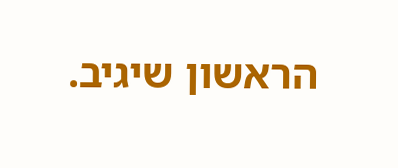הראשון שיגיב.